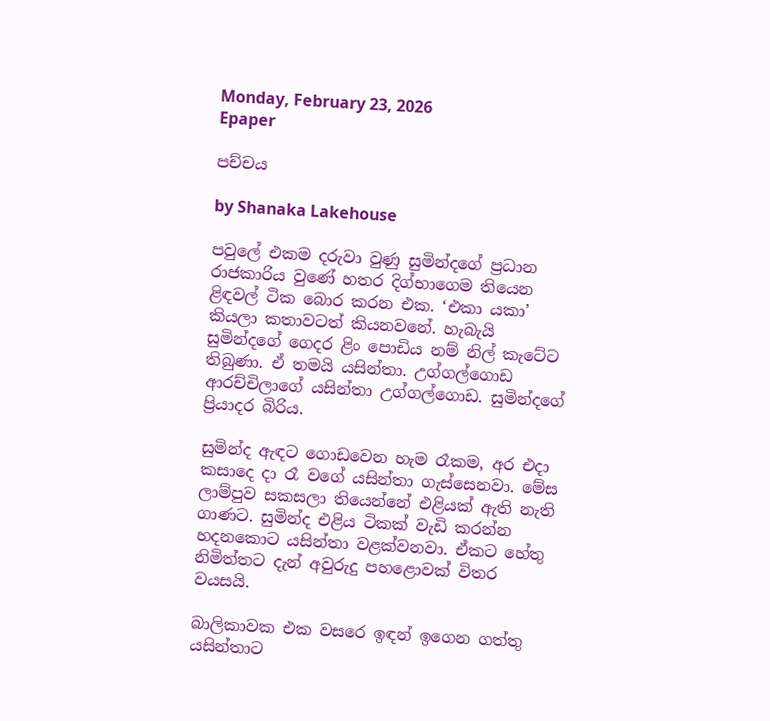Monday, February 23, 2026
Epaper

පච්චය

by Shanaka Lakehouse

පවුලේ එකම දරුවා වුණු සුමින්දගේ ප්‍රධාන රාජකාරිය වුණේ හතර දිග්භාගෙම තියෙන ළිඳවල් ටික බොර කරන එක. ‘එකා යකා’ කියලා කතාවටත් කියනවනේ. හැබැයි සුමින්දගේ ගෙදර ළිං පොඩිය නම් නිල් කැටේට තිබුණා. ඒ තමයි යසින්තා. උග්ගල්ගොඩ ආරච්චිලාගේ යසින්තා උග්ගල්ගොඩ. සුමින්දගේ ප්‍රියාදර බිරිය.

සුමින්ද ඇඳට ගොඩවෙන හැම රෑකම, අර එදා කසාදෙ දා රෑ වගේ යසින්තා ගැස්සෙනවා. මේස ලාම්පුව සකසලා තියෙන්නේ එළියක් ඇති නැති ගාණට. සුමින්ද එළිය ටිකක් වැඩි කරන්න හදනකොට යසින්තා වළක්වනවා. ඒකට හේතු නිමිත්තට දැන් අවුරුදු පහළොවක් විතර වයසයි.

බාලිකාවක එක වසරෙ ඉඳන් ඉගෙන ගත්තු යසින්තාට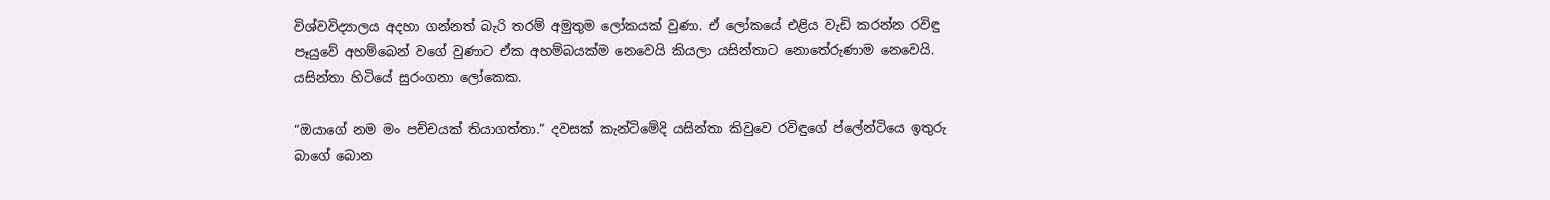විශ්වවිද්‍යාලය අදහා ගන්නත් බැරි තරම් අමුතුම ලෝකයක් වුණා. ඒ ලෝකයේ එළිය වැඩි කරන්න රවිඳු පෑයුවේ අහම්බෙන් වගේ වුණාට ඒක අහම්බයක්ම නෙවෙයි කියලා යසින්තාට නොතේරුණාම නෙවෙයි. යසින්තා හිටියේ සුරංගනා ලෝකෙක.

“ඔයාගේ නම මං පච්චයක් තියාගත්තා.” දවසක් කැන්ටිමේදි යසින්තා කිවුවෙ රවිඳුගේ ප්ලේන්ටියෙ ඉතුරු බාගේ බොන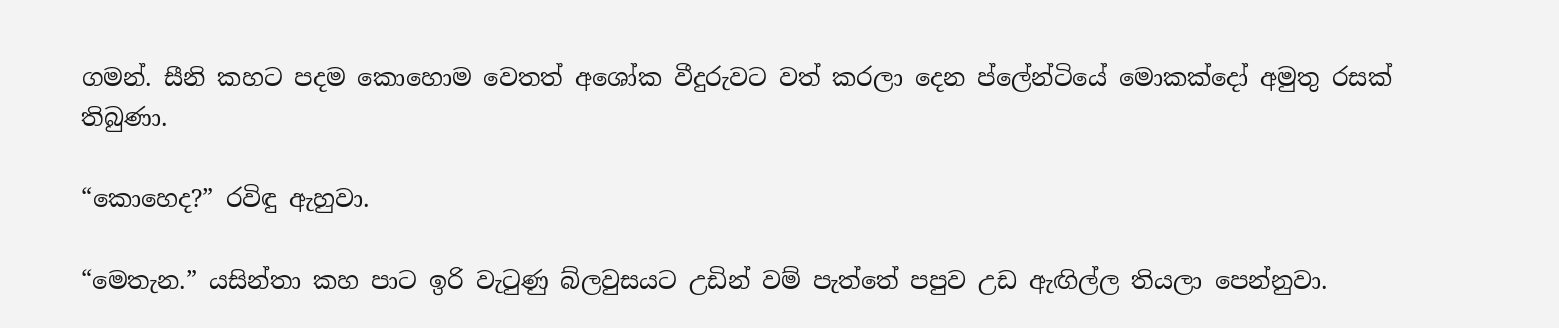ගමන්. සීනි කහට පදම කොහොම වෙතත් අශෝක වීදුරුවට වත් කරලා දෙන ප්ලේන්ටියේ මොකක්දෝ අමුතු රසක් තිබුණා.

“කොහෙද?” රවිඳු ඇහුවා.

“මෙතැන.” යසින්තා කහ පාට ඉරි වැටුණු බ්ලවුසයට උඩින් වම් පැත්තේ පපුව උඩ ඇඟිල්ල තියලා පෙන්නුවා.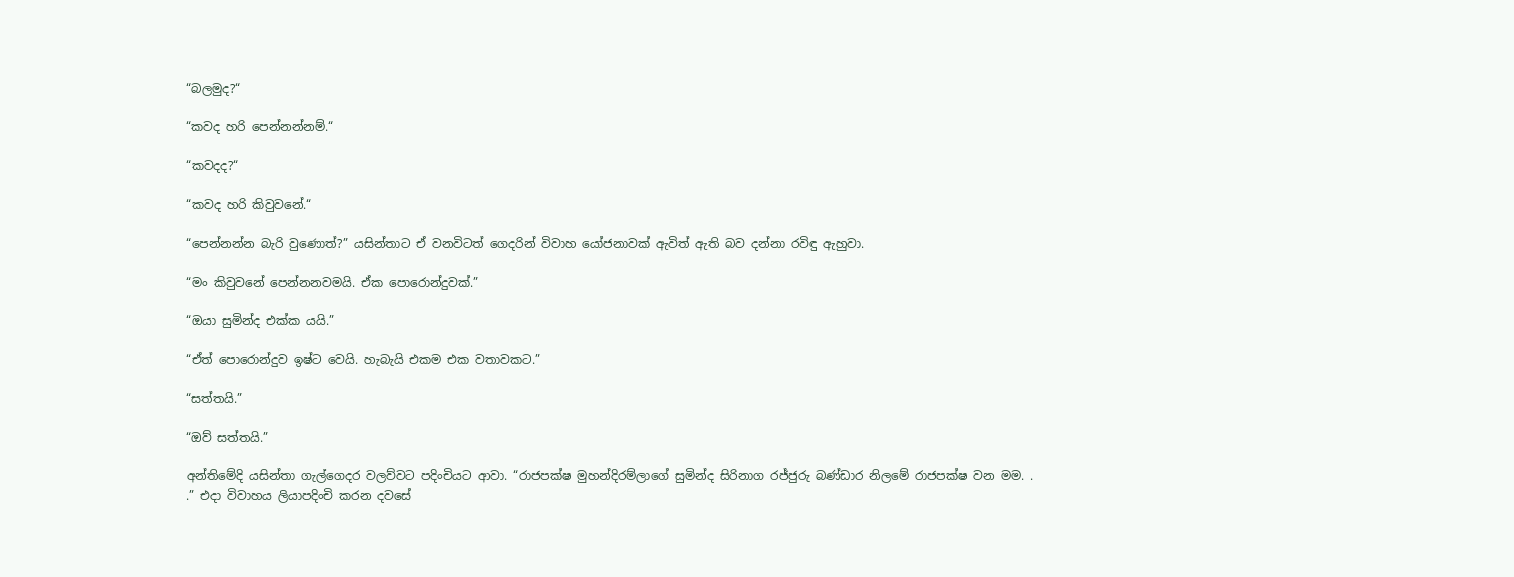“බලමුද?“

“කවද හරි පෙන්නන්නම්.“

“කවදද?“

“කවද හරි කිවුවනේ.“

“පෙන්නන්න බැරි වුණොත්?” යසින්තාට ඒ වනවිටත් ගෙදරින් විවාහ යෝජනාවක් ඇවිත් ඇති බව දන්නා රවිඳු ඇහුවා.

“මං කිවුවනේ පෙන්නනවමයි. ඒක පොරොන්දුවක්.”

“ඔයා සුමින්ද එක්ක යයි.”

“ඒත් පොරොන්දුව ඉෂ්ට වෙයි. හැබැයි එකම එක වතාවකට.”

“සත්තයි.”

“ඔව් සත්තයි.”

අන්තිමේදි යසින්තා ගැල්ගෙදර වලව්වට පදිංචියට ආවා. “රාජපක්ෂ මුහන්දිරම්ලාගේ සුමින්ද සිරිනාග රජ්ජුරු බණ්ඩාර නිලමේ රාජපක්ෂ වන මම. . .” එදා විවාහය ලියාපදිංචි කරන දවසේ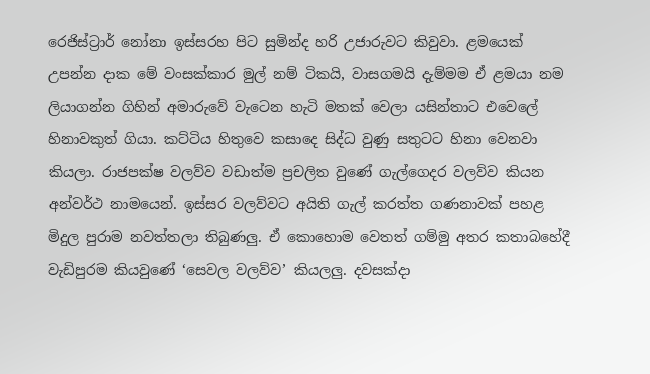රෙජිස්ට්‍රාර් නෝනා ඉස්සරහ පිට සුමින්ද හරි උජාරුවට කිවුවා. ළමයෙක් උපන්න දාක මේ වංසක්කාර මුල් නම් ටිකයි, වාසගමයි දැම්මම ඒ ළමයා නම ලියාගන්න ගිහින් අමාරුවේ වැටෙන හැටි මතක් වෙලා යසින්තාට එවෙලේ හිනාවකුත් ගියා. කට්ටිය හිතුවෙ කසාදෙ සිද්ධ වුණු සතුටට හිනා වෙනවා කියලා. රාජපක්ෂ වලව්ව වඩාත්ම ප්‍රචලිත වුණේ ගැල්ගෙදර වලව්ව කියන අන්වර්ථ නාමයෙන්. ඉස්සර වලව්වට අයිති ගැල් කරත්ත ගණනාවක් පහළ මිදුල පුරාම නවත්තලා තිබුණලු. ඒ කොහොම වෙතත් ගම්මු අතර කතාබහේදී වැඩිපුරම කියවුණේ ‘සෙවල වලව්ව’ කියලලු. දවසක්දා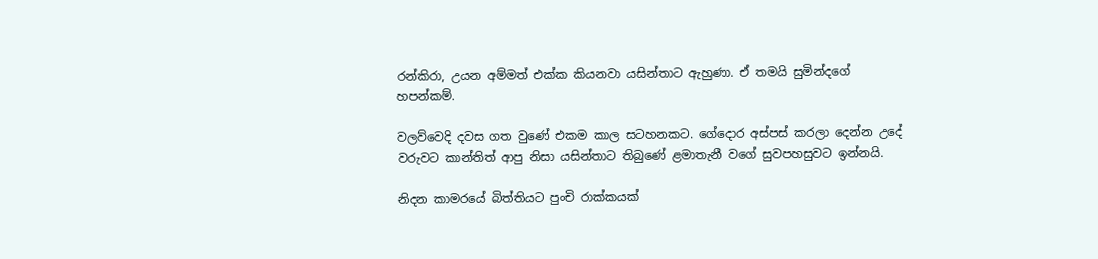රන්කිරා, උයන අම්මත් එක්ක කියනවා යසින්තාට ඇහුණා. ඒ තමයි සුමින්දගේ හපන්කම්.

වලව්වෙදි දවස ගත වුණේ එකම කාල සටහනකට. ගේදොර අස්පස් කරලා දෙන්න උදේ වරුවට කාන්තිත් ආපු නිසා යසින්තාට තිබුණේ ළමාතැනී වගේ සුවපහසුවට ඉන්නයි.

නිදන කාමරයේ බිත්තියට පුංචි රාක්කයක්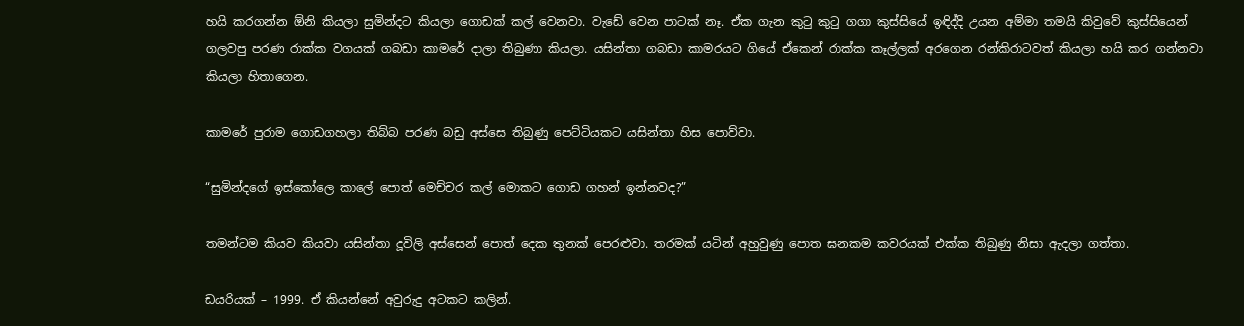හයි කරගන්න ඕනි කියලා සුමින්දට කියලා ගොඩක් කල් වෙනවා. වැඩේ වෙන පාටක් නෑ. ඒක ගැන කුටු කුටු ගගා කුස්සියේ ඉඳිද්දි උයන අම්මා තමයි කිවුවේ කුස්සියෙන් ගලවපු පරණ රාක්ක වගයක් ගබඩා කාමරේ දාලා තිබුණා කියලා. යසින්තා ගබඩා කාමරයට ගියේ ඒකෙන් රාක්ක කෑල්ලක් අරගෙන රන්කිරාටවත් කියලා හයි කර ගන්නවා කියලා හිතාගෙන.

කාමරේ පුරාම ගොඩගහලා තිබ්බ පරණ බඩු අස්සෙ තිබුණු පෙට්ටියකට යසින්තා හිස පොව්වා.

“සුමින්දගේ ඉස්කෝලෙ කාලේ පොත් මෙච්චර කල් මොකට ගොඩ ගහන් ඉන්නවද?”

තමන්ටම කියව කියවා යසින්තා දූවිලි අස්සෙන් පොත් දෙක තුනක් පෙරළුවා. තරමක් යටින් අහුවුණු පොත ඝනකම කවරයක් එක්ක තිබුණු නිසා ඇදලා ගත්තා.

ඩයරියක් – 1999. ඒ කියන්නේ අවුරුදු අටකට කලින්.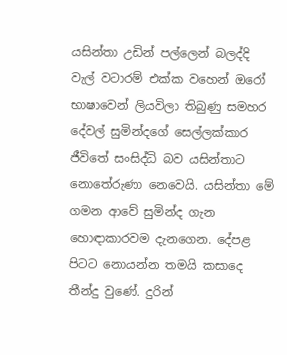යසින්තා උඩින් පල්ලෙන් බලද්දි වැල් වටාරම් එක්ක වහෙන් ඔරෝ භාෂාවෙන් ලියවිලා තිබුණු සමහර දේවල් සුමින්දගේ සෙල්ලක්කාර ජීවිතේ සංසිද්ධි බව යසින්තාට නොතේරුණා නෙවෙයි. යසින්තා මේ ගමන ආවේ සුමින්ද ගැන හොඳාකාරවම දැනගෙන. දේපළ පිටට නොයන්න තමයි කසාදෙ තීන්දු වුණේ. දුරින්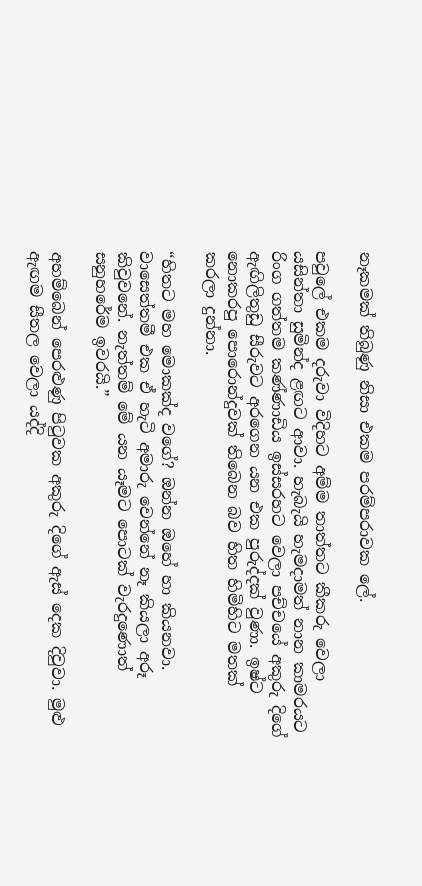නෑකමක් තිබුණු නිසා එකම පරම්පරාවක ලේ.

පවුලේ එකම දරුවා විදිහට අම්ම තාත්තට කීකරු වෙලා යසින්තා සුමින්ද ළඟට ආවා. හැබැයි හැමදාමත් නාන කාමරයට රිංග ගත්තම කණ්ණාඩිය ඉස්සරහට වෙලා පච්චයේ අකුරු දිගේ ඇඟිලිතුඩු සීරුවට අරගෙන යන එක පුරුද්දක් වුණා. ඉෂ්ට නොකරපු පොරොන්දුවක් තිබෙන බව හිත හිමිහිට මතක් කරලා දුන්නා.

“හිතට මහ මොකක්ද වගේ? ඔන්න ඔහේ හා කියනවා. වාසෙත්තමී එක ඒ හැටි අමාරු වෙන්නේ නෑ කියලා අරූ කිවුවනේ. නැත්තම් මේ යන යෑමට පොටක් වැරදුණොත් සනුහරේම ඉවරයි.”

අහම්බෙන් පෙරළුණු පිටුවක අකුරු දිගේ ඇස් දෙක දිවුවා. මුළු ඇඟම සීතල වෙලා යද්දි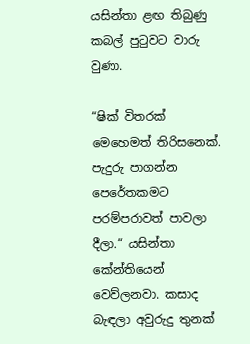යසින්තා ළඟ තිබුණු කබල් පුටුවට වාරු වුණා.

“ෂික් විතරක් මෙහෙමත් තිරිසනෙක්. පැදුරු පාගන්න පෙරේතකමට පරම්පරාවත් පාවලා දීලා.“ යසින්තා කේන්තියෙන් වෙව්ලනවා. කසාද බැඳලා අවුරුදු තුනක්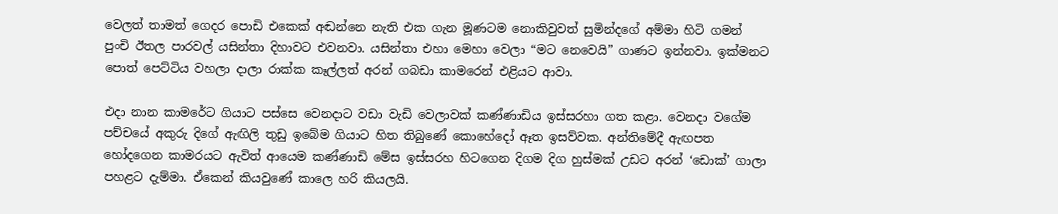වෙලත් තාමත් ගෙදර පොඩි එකෙක් අඬන්නෙ නැති එක ගැන මූණටම නොකිවුවත් සුමින්දගේ අම්මා හිටි ගමන් පුංචි ඊතල පාරවල් යසින්තා දිහාවට එවනවා. යසින්තා එහා මෙහා වෙලා “මට නෙවෙයි” ගාණට ඉන්නවා. ඉක්මනට පොත් පෙට්ටිය වහලා දාලා රාක්ක කෑල්ලත් අරන් ගබඩා කාමරෙන් එළියට ආවා.

එදා නාන කාමරේට ගියාට පස්සෙ වෙනදාට වඩා වැඩි වෙලාවක් කණ්ණාඩිය ඉස්සරහා ගත කළා. වෙනදා වගේම පච්චයේ අකුරු දිගේ ඇඟිලි තුඩු ඉබේම ගියාට හිත තිබුණේ කොහේදෝ ඈත ඉසව්වක. අන්තිමේදී ඇඟපත හෝදගෙන කාමරයට ඇවිත් ආයෙම කණ්ණාඩි මේස ඉස්සරහ හිටගෙන දිගම දිග හුස්මක් උඩට අරන් ‘ඩොක්’ ගාලා පහළට දැම්මා. ඒකෙන් කියවුණේ කාලෙ හරි කියලයි.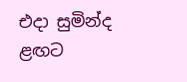එදා සුමින්ද ළඟට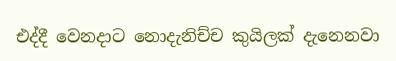එද්දී වෙනදාට නොදැනිච්ච කුයිලක් දැනෙනවා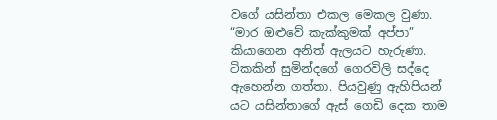වගේ යසින්තා එකල මෙකල වුණා. “මාර ඔළුවේ කැක්කුමක් අප්පා” කියාගෙන අනිත් ඇලයට හැරුණා. ටිකකින් සුමින්දගේ ගෙරවිලි සද්දෙ ඇහෙන්න ගත්තා. පියවුණු ඇහිපියන් යට යසින්තාගේ ඇස් ගෙඩි දෙක තාම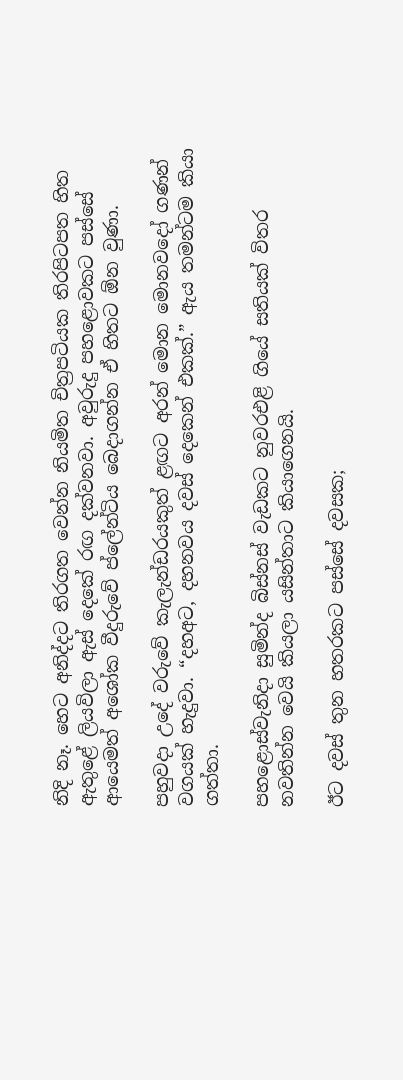නිදි නෑ. හෙට අනිද්දට තිරගත වෙන්න නියමිත චිත්‍රපටියක තිරපිටපත හිත ඇතුළේ ලියවිලා ඇස් දෙකේ රඟ දක්වනවා. අවුරුදු පහළොවකට පස්සේ ආයෙමත් අශෝක වීදුරුවේ ප්ලේන්ටිය බෙදාගන්න ඒ හිතට ඕන වුණා.

පහුවදා උදේ වරුවේ කැලැන්ඩරයකුත් ළඟට අරන් මොන මොනවදෝ ගණන් වගයක් හැදුවා. “දහඅට, දහනවය දවස් දෙකෙන් එකක්.” ඇය තමන්ටම කියා ගත්තා.

පහළොස්වැනිදා සුමින්ද බිස්නස් වැඩකට නුවරඑළි ගියේ සතියක් විතර නවතින්න වෙයි කියලා යසින්තාට කියාගෙනයි.

ඊට දවස් තුන හතරකට පස්සේ දවසක;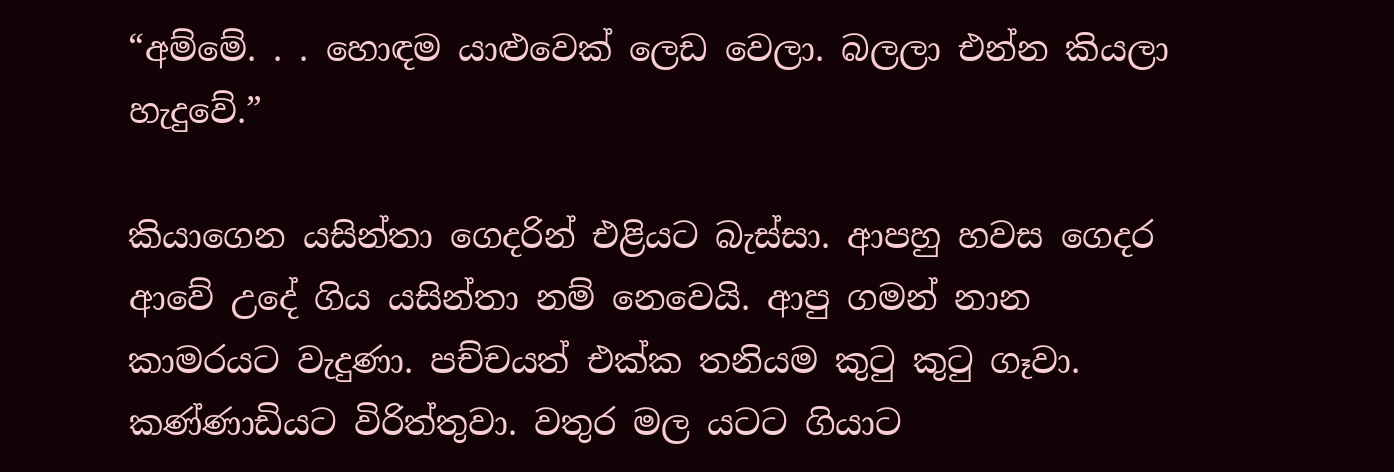“අම්මේ. . . හොඳම යාළුවෙක් ලෙඩ වෙලා. බලලා එන්න කියලා හැදුවේ.”

කියාගෙන යසින්තා ගෙදරින් එළියට බැස්සා. ආපහු හවස ගෙදර ආවේ උදේ ගිය යසින්තා නම් නෙවෙයි. ආපු ගමන් නාන කාමරයට වැදුණා. පච්චයත් එක්ක තනියම කුටු කුටු ගෑවා. කණ්ණාඩියට විරිත්තුවා. වතුර මල යටට ගියාට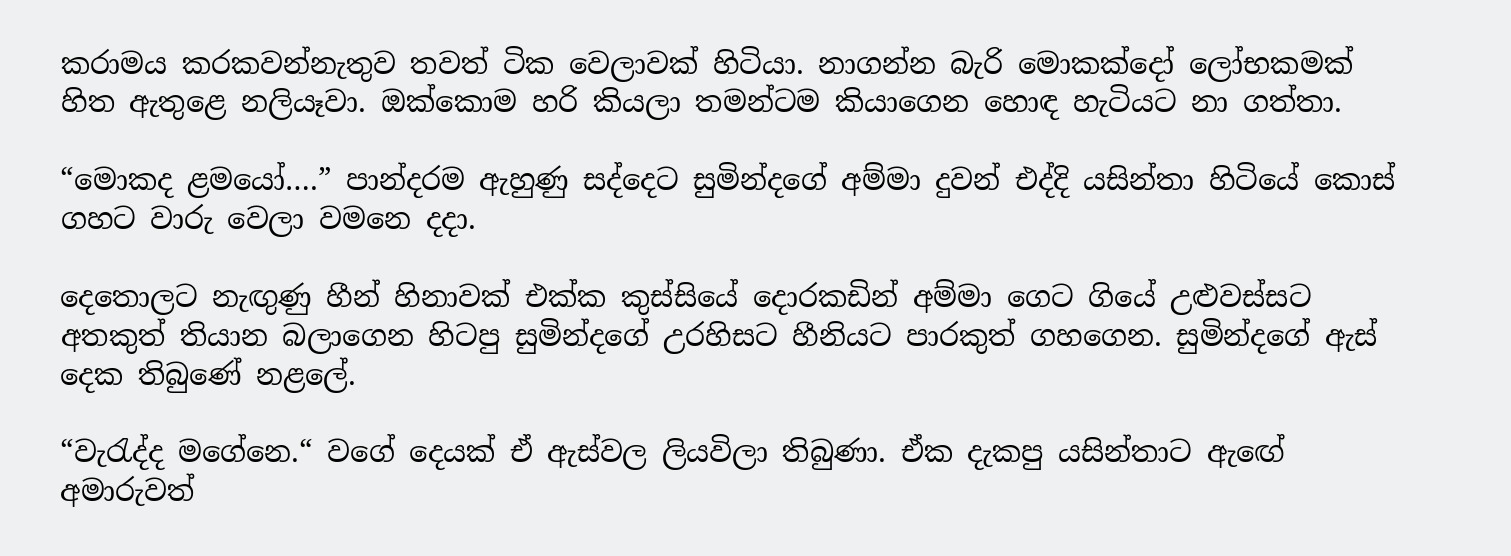කරාමය කරකවන්නැතුව තවත් ටික වෙලාවක් හිටියා. නාගන්න බැරි මොකක්දෝ ලෝභකමක් හිත ඇතුළෙ නලියෑවා. ඔක්කොම හරි කියලා තමන්ටම කියාගෙන හොඳ හැටියට නා ගත්තා.

“මොකද ළමයෝ….” පාන්දරම ඇහුණු සද්දෙට සුමින්දගේ අම්මා දුවන් එද්දි යසින්තා හිටියේ කොස් ගහට වාරු වෙලා වමනෙ දදා.

දෙතොලට නැඟුණු හීන් හිනාවක් එක්ක කුස්සියේ දොරකඩින් අම්මා ගෙට ගියේ උළුවස්සට අතකුත් තියාන බලාගෙන හිටපු සුමින්දගේ උරහිසට හීනියට පාරකුත් ගහගෙන. සුමින්දගේ ඇස් දෙක තිබුණේ නළලේ.

“වැරැද්ද මගේනෙ.“ වගේ දෙයක් ඒ ඇස්වල ලියවිලා තිබුණා. ඒක දැකපු යසින්තාට ඇඟේ අමාරුවත්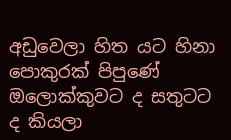අඩුවෙලා හිත යට හිනා පොකුරක් පිපුණේ ඔලොක්කුවට ද සතුටට ද කියලා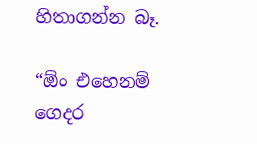හිතාගන්න බෑ.

“ඕං එහෙනම් ගෙදර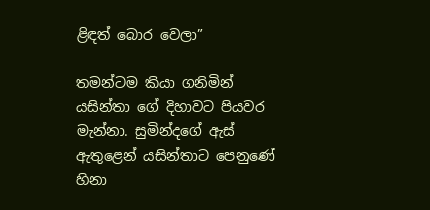ළිඳත් බොර වෙලා”

තමන්ටම කියා ගනිමින් යසින්තා ගේ දිහාවට පියවර මැන්නා. සුමින්දගේ ඇස් ඇතුළෙන් යසින්තාට පෙනුණේ හිනා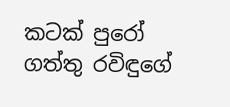කටක් පුරෝ ගත්තු රවිඳුගේ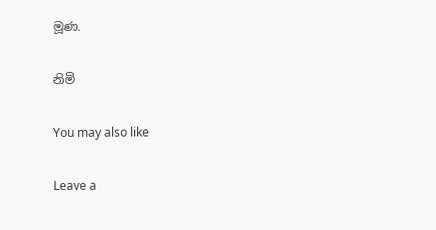මූණ.

නිමි

You may also like

Leave a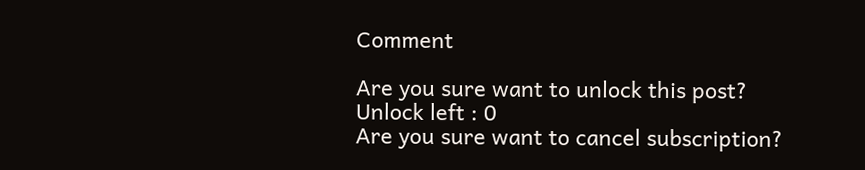Comment

Are you sure want to unlock this post?
Unlock left : 0
Are you sure want to cancel subscription?